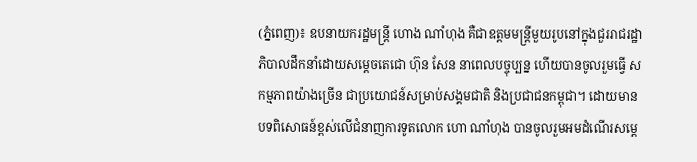(ភ្នំពេញ)៖ ឧបនាយករដ្ឋមន្ត្រី ហោង ណាំហុង គឺជាឧត្តមមន្ត្រីមួយរូបនៅក្នុងជួររាជរដ្ឋាភិបាលដឹកនាំដោយសម្តេចតេជោ ហ៊ុន សែន នាពេលបច្ចុប្បន្ន ហើយបានចូលរួមធ្វើ សកម្មភាពយ៉ាងច្រើន ជាប្រយោជន៍សម្រាប់សង្គមជាតិ និងប្រជាជនកម្ពុជា។ ដោយមានបទពិសោធន៍ខ្ពស់លើជំនាញការទូតលោក ហោ ណាំហុង បានចូលរួមអមដំណើរសម្តេ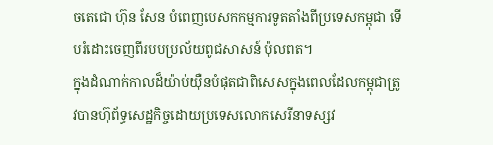ចតេជោ ហ៊ុន សែន បំពេញបេសកកម្មការទូតតាំងពីប្រទេសកម្ពុជា ទើបរំដោះចេញពីរបបប្រល័យពូជសាសន៍ ប៉ុលពត។
ក្នុងដំណាក់កាលដ៏យ៉ាប់យ៉ឺនបំផុតជាពិសេសក្នុងពេលដែលកម្ពុជាត្រូវបានហ៊ុព័ទ្ធសេដ្ឋកិច្ចដោយប្រទេសលោកសេរីនាទស្សវ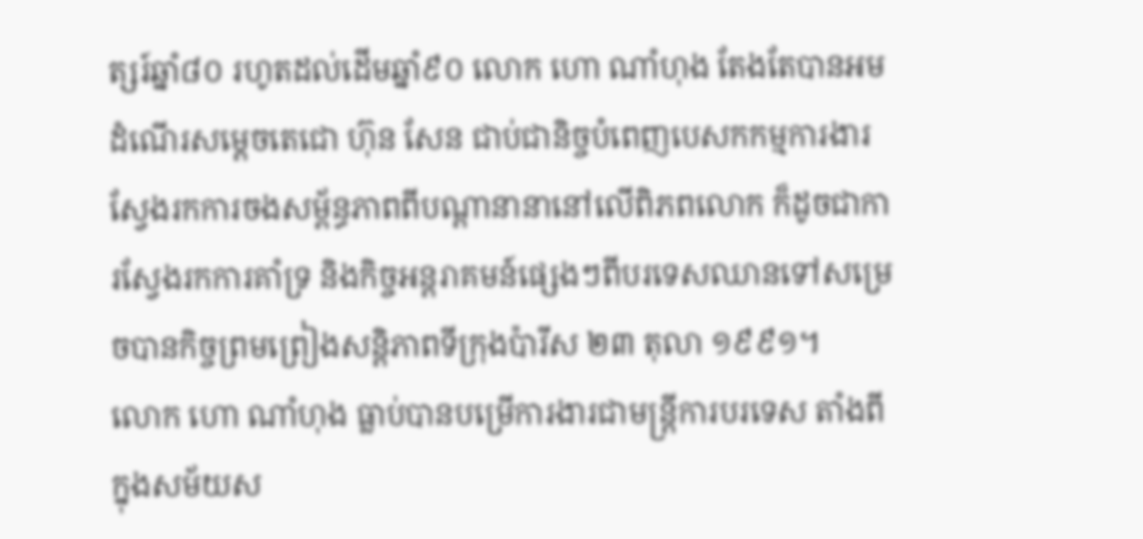ត្សរ៍ឆ្នាំ៨០ រហូតដល់ដើមឆ្នាំ៩០ លោក ហោ ណាំហុង តែងតែបានអមដំណើរសម្តេចតេជោ ហ៊ុន សែន ជាប់ជានិច្ចបំពេញបេសកកម្មការងារស្វែងរកការចងសម្ព័ន្ធភាពពីបណ្តានានានៅលើពិភពលោក ក៏ដូចជាការស្វែងរកការគាំទ្រ និងកិច្ចអន្តរាគមន៍ផ្សេងៗពីបរទេសឈានទៅសម្រេចបានកិច្ចព្រមព្រៀងសន្តិភាពទីក្រុងប៉ារីស ២៣ តុលា ១៩៩១។
លោក ហោ ណាំហុង ធ្លាប់បានបម្រើការងារជាមន្ត្រីការបរទេស តាំងពីក្នុងសម័យស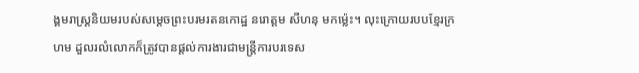ង្គមរាស្ត្រនិយមរបស់សម្តេចព្រះបរមរតនកោដ្ឋ នរោត្តម សីហនុ មកម្ល៉េះ។ លុះក្រោយរបបខ្មែរក្រហម ដួលរលំលោកក៏ត្រូវបានផ្តល់ការងារជាមន្ត្រីការបរទេស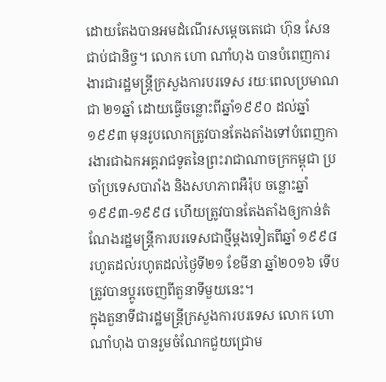ដោយតែងបានអមដំណើរសម្តេចតេជោ ហ៊ុន សែន ជាប់ជានិច្ច។ លោក ហោ ណាំហុង បានបំពេញការងារជារដ្ឋមន្ត្រីក្រសួងការបរទេស រយៈពេលប្រមាណជា ២១ឆ្នាំ ដោយធ្វើចន្លោះពីឆ្នាំ១៩៩០ ដល់ឆ្នាំ១៩៩៣ មុនរូបលោកត្រូវបានតែងតាំងទៅបំពេញការងារជាឯកអគ្គរាជទូតនៃព្រះរាជាណាចក្រកម្ពុជា ប្រចាំប្រទេសបារាំង និងសហភាពអឺរ៉ុប ចន្លោះឆ្នាំ១៩៩៣-១៩៩៨ ហើយត្រូវបានតែងតាំងឲ្យកាន់តំណែងរដ្ឋមន្ត្រីការបរទេសជាថ្មីម្តងទៀតពីឆ្នាំ ១៩៩៨ រហូតដល់រហូតដល់ថ្ងៃទី២១ ខែមីនា ឆ្នាំ២០១៦ ទើបត្រូវបានប្តូរចេញពីតួនាទីមួយនេះ។
ក្នុងតួនាទីជារដ្ឋមន្ត្រីក្រសួងការបរទេស លោក ហោ ណាំហុង បានរួមចំណែកជួយជ្រោម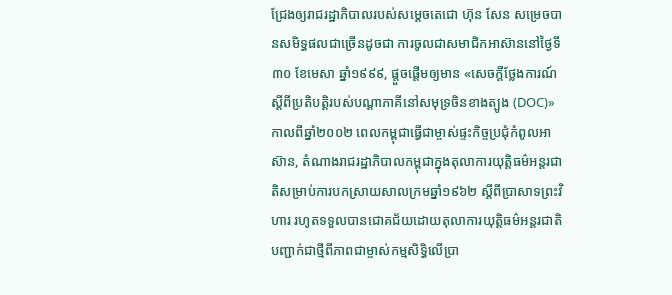ជ្រែងឲ្យរាជរដ្ឋាភិបាលរបស់សម្តេចតេជោ ហ៊ុន សែន សម្រេចបានសមិទ្ធផលជាច្រើនដូចជា ការចូលជាសមាជិកអាស៊ាននៅថ្ងៃទី៣០ ខែមេសា ឆ្នាំ១៩៩៩, ផ្ដួចផ្ដើមឲ្យមាន «សេចក្ដីថ្លែងការណ៍ស្ដីពីប្រតិបត្តិរបស់បណ្ដាភាគីនៅសមុទ្រចិនខាងត្បូង (DOC)» កាលពីឆ្នាំ២០០២ ពេលកម្ពុជាធ្វើជាម្ចាស់ផ្ទះកិច្ចប្រជុំកំពូលអាស៊ាន, តំណាងរាជរដ្ឋាភិបាលកម្ពុជាក្នុងតុលាការយុត្តិធម៌អន្តរជាតិសម្រាប់ការបកស្រាយសាលក្រមឆ្នាំ១៩៦២ ស្ដីពីប្រាសាទព្រះវិហារ រហូតទទួលបានជោគជ័យដោយតុលាការយុត្តិធម៌អន្តរជាតិបញ្ជាក់ជាថ្មីពីភាពជាម្ចាស់កម្មសិទ្ធិលើប្រា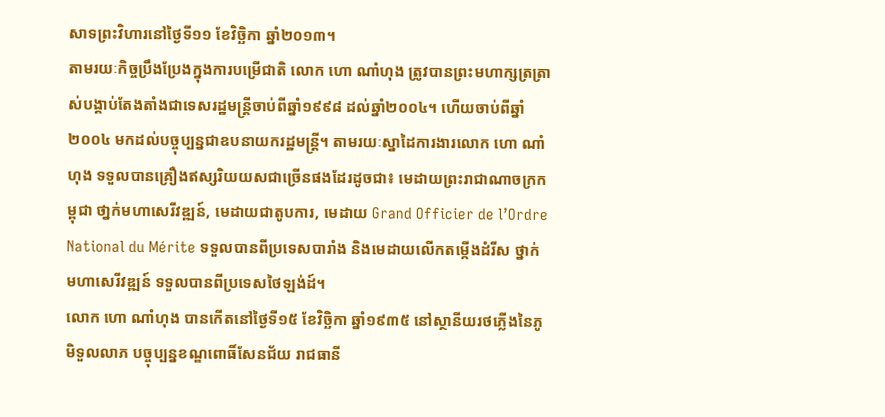សាទព្រះវិហារនៅថ្ងៃទី១១ ខែវិច្ឆិកា ឆ្នាំ២០១៣។
តាមរយៈកិច្ចប្រឹងប្រែងក្នុងការបម្រើជាតិ លោក ហោ ណាំហុង ត្រូវបានព្រះមហាក្សត្រត្រាស់បង្គាប់តែងតាំងជាទេសរដ្ឋមន្ត្រីចាប់ពីឆ្នាំ១៩៩៨ ដល់ឆ្នាំ២០០៤។ ហើយចាប់ពីឆ្នាំ២០០៤ មកដល់បច្ចុប្បន្នជាឧបនាយករដ្ឋមន្ត្រី។ តាមរយៈស្នាដៃការងារលោក ហោ ណាំហុង ទទួលបានគ្រឿងឥស្សរិយយសជាច្រើនផងដែរដូចជា៖ មេដាយព្រះរាជាណាចក្រកម្ពុជា ថា្នក់មហាសេរីវឌ្ឍន៍, មេដាយជាតូបការ, មេដាយ Grand Officier de l’Ordre National du Mérite ទទួលបានពីប្រទេសបារាំង និងមេដាយលើកតម្កើងដំរីស ថ្នាក់មហាសេរីវឌ្ឍន៍ ទទួលបានពីប្រទេសថៃឡង់ដ៍។
លោក ហោ ណាំហុង បានកើតនៅថ្ងៃទី១៥ ខែវិច្ឆិកា ឆ្នាំ១៩៣៥ នៅស្ថានីយរថភ្លើងនៃភូមិទួលលាភ បច្ចុប្បន្នខណ្ឌពោធិ៍សែនជ័យ រាជធានី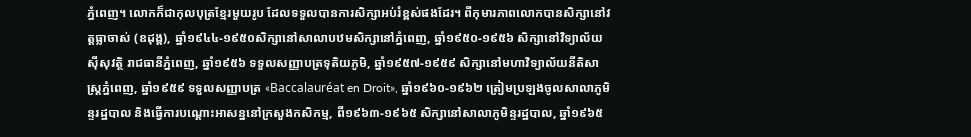ភ្នំពេញ។ លោកក៏ជាកុលបុត្រខ្មែរមួយរូប ដែលទទួលបានការសិក្សាអប់រំខ្ពស់ផងដែរ។ ពីកុមារភាពលោកបានសិក្សានៅវត្តធ្លាចាស់ (ឧដុង្គ), ឆ្នាំ១៩៤៤-១៩៥០សិក្សានៅសាលាបឋមសិក្សានៅភ្នំពេញ, ឆ្នាំ១៩៥០-១៩៥៦ សិក្សានៅវិទ្យាល័យស៊ីសុវត្ថិ រាជធានីភ្នំពេញ, ឆ្នាំ១៩៥៦ ទទួលសញ្ញាបត្រទុតិយភូមិ, ឆ្នាំ១៩៥៧-១៩៥៩ សិក្សានៅមហាវិទ្យាល័យនីតិសាស្ត្រភ្នំពេញ, ឆ្នាំ១៩៥៩ ទទួលសញ្ញាបត្រ «Baccalauréat en Droit», ឆ្នាំ១៩៦០-១៩៦២ ត្រៀមប្រឡងចូលសាលាភូមិន្ទរដ្ឋបាល និងធ្វើការបណ្តោះអាសន្ននៅក្រសួងកសិកម្ម, ពី១៩៦៣-១៩៦៥ សិក្សានៅសាលាភូមិន្ទរដ្ឋបាល, ឆ្នាំ១៩៦៥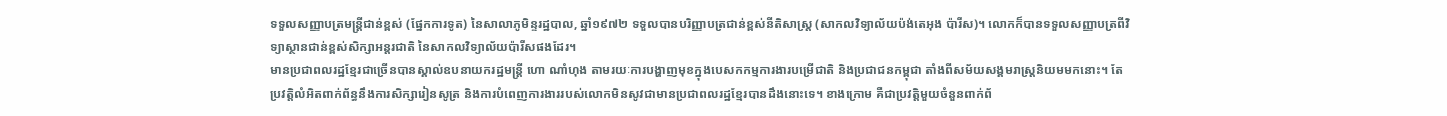ទទួលសញ្ញាបត្រមន្ត្រីជាន់ខ្ពស់ (ផ្នែកការទូត) នៃសាលាភូមិន្ទរដ្ឋបាល, ឆ្នាំ១៩៧២ ទទួលបានបរិញ្ញាបត្រជាន់ខ្ពស់នីតិសាស្ត្រ (សាកលវិទ្យាល័យប៉ង់តេអុង ប៉ារីស)។ លោកក៏បានទទួលសញ្ញាបត្រពីវិទ្យាស្ថានជាន់ខ្ពស់សិក្សាអន្តរជាតិ នៃសាកលវិទ្យាល័យប៉ារីសផងដែរ។
មានប្រជាពលរដ្ឋខ្មែរជាច្រើនបានស្គាល់ឧបនាយករដ្ឋមន្ត្រី ហោ ណាំហុង តាមរយៈការបង្ហាញមុខក្នុងបេសកកម្មការងារបម្រើជាតិ និងប្រជាជនកម្ពុជា តាំងពីសម័យសង្គមរាស្ត្រនិយមមកនោះ។ តែប្រវត្តិលំអិតពាក់ព័ន្ធនឹងការសិក្សារៀនសូត្រ និងការបំពេញការងាររបស់លោកមិនសូវជាមានប្រជាពលរដ្ឋខ្មែរបានដឹងនោះទេ។ ខាងក្រោម គឺជាប្រវត្តិមួយចំនួនពាក់ព័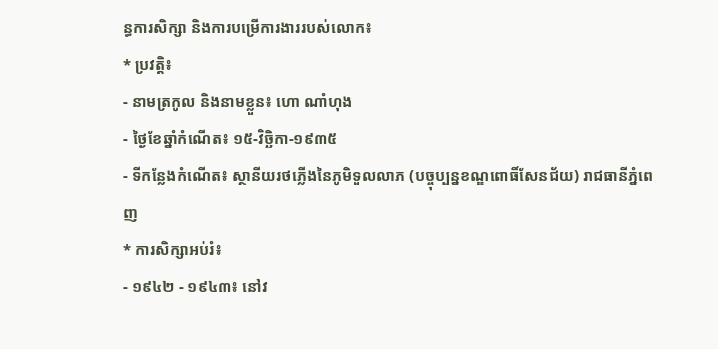ន្ធការសិក្សា និងការបម្រើការងាររបស់លោក៖
* ប្រវត្តិ៖
- នាមត្រកូល និងនាមខ្លួន៖ ហោ ណាំហុង
- ថ្ងៃខែឆ្នាំកំណើត៖ ១៥-វិច្ឆិកា-១៩៣៥
- ទីកន្លែងកំណើត៖ ស្ថានីយរថភ្លើងនៃភូមិទួលលាភ (បច្ចុប្បន្នខណ្ឌពោធិ៍សែនជ័យ) រាជធានីភ្នំពេញ
* ការសិក្សាអប់រំ៖
- ១៩៤២ - ១៩៤៣៖ នៅវ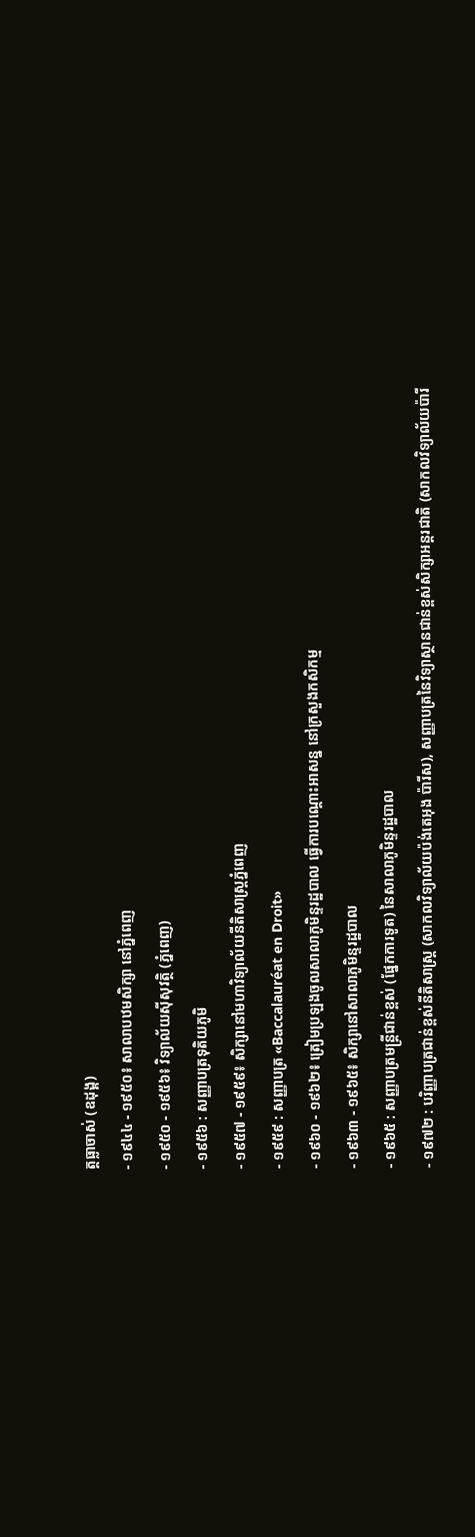ត្តធ្លាចាស់ (ឧដុង្គ)
- ១៩៤៤ - ១៩៥០៖ សាលាបឋមសិក្សា នៅភ្នំពេញ
- ១៩៥០ - ១៩៥៦៖ វិទ្យាល័យស៊ីសុវត្ថិ (ភ្នំពេញ)
- ១៩៥៦ : សញ្ញាបត្រទុតិយភូមិ
- ១៩៥៧ - ១៩៥៩៖ សិក្សានៅមហាវិទ្យាល័យនីតិសាស្ត្រភ្នំពេញ
- ១៩៥៩ : សញ្ញាបត្រ «Baccalauréat en Droit»
- ១៩៦០ - ១៩៦២៖ ត្រៀមប្រឡងចូលសាលាភូមិន្ទរដ្ឋបាល ធ្វើការបណ្តោះអាសន្ន នៅក្រសួងកសិកម្ម
- ១៩៦៣ - ១៩៦៥៖ សិក្សានៅសាលាភូមិន្ទរដ្ឋបាល
- ១៩៦៥ : សញ្ញាបត្រមន្ត្រីជាន់ខ្ពស់ (ផ្នែកការទូត) នៃសាលាភូមិន្ទរដ្ឋបាល
- ១៩៧២ : បរិញ្ញាបត្រជាន់ខ្ពស់នីតិសាស្ត្រ (សាកលវិទ្យាល័យប៉ង់តេអុង ប៉ារីស), សញ្ញាបត្រនៃវិទ្យាស្ថានជាន់ខ្ពស់សិក្សាអន្តរជាតិ (សាកលវិទ្យាល័យប៉ារី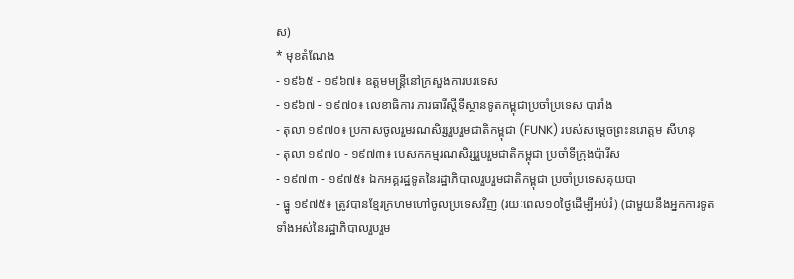ស)
* មុខតំណែង
- ១៩៦៥ - ១៩៦៧៖ ឧត្តមមន្ត្រីនៅក្រសួងការបរទេស
- ១៩៦៧ - ១៩៧០៖ លេខាធិការ ភារធារីស្តីទីស្ថានទូតកម្ពុជាប្រចាំប្រទេស បារាំង
- តុលា ១៩៧០៖ ប្រកាសចូលរួមរណសិរ្សរួបរួមជាតិកម្ពុជា (FUNK) របស់សម្ដេចព្រះនរោត្តម សីហនុ
- តុលា ១៩៧០ - ១៩៧៣៖ បេសកកម្មរណសិរ្សរួបរួមជាតិកម្ពុជា ប្រចាំទីក្រុងប៉ារីស
- ១៩៧៣ - ១៩៧៥៖ ឯកអគ្គរដ្ឋទូតនៃរដ្ឋាភិបាលរួបរួមជាតិកម្ពុជា ប្រចាំប្រទេសគុយបា
- ធ្នូ ១៩៧៥៖ ត្រូវបានខ្មែរក្រហមហៅចូលប្រទេសវិញ (រយៈពេល១០ថ្ងៃដើម្បីអប់រំ) (ជាមួយនឹងអ្នកការទូតទាំងអស់នៃរដ្ឋាភិបាលរួបរួម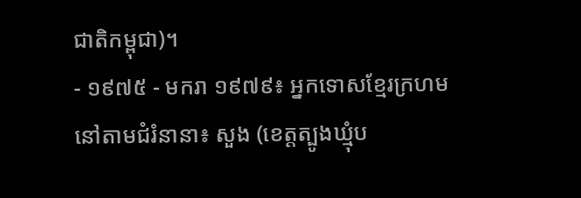ជាតិកម្ពុជា)។
- ១៩៧៥ - មករា ១៩៧៩៖ អ្នកទោសខ្មែរក្រហមនៅតាមជំរំនានា៖ សួង (ខេត្តត្បូងឃ្មុំប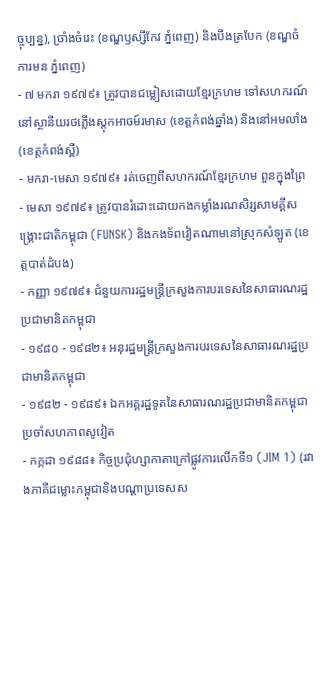ច្ចុប្បន្ន), ច្រាំងចំរេះ (ខណ្ឌឫស្សីកែវ ភ្នំពេញ) និងបឹងត្របែក (ខណ្ឌចំការមន ភ្នំពេញ)
- ៧ មករា ១៩៧៩៖ ត្រូវបានជម្លៀសដោយខ្មែរក្រហម ទៅសហករណ៍ នៅស្ថានីយរថភ្លើងស្ដុកអាចម៍រមាស (ខេត្តកំពង់ឆ្នាំង) និងនៅអមលាំង (ខេត្តកំពង់ស្ពឺ)
- មករា-មេសា ១៩៧៩៖ រត់ចេញពីសហករណ៍ខ្មែរក្រហម ពួនក្នុងព្រៃ
- មេសា ១៩៧៩៖ ត្រូវបានរំដោះដោយកងកម្លាំងរណសិរ្សសាមគ្គីសង្រ្គោះជាតិកម្ពុជា (FUNSK) និងកងទ័ពវៀតណាមនៅស្រុកសំឡូត (ខេត្តបាត់ដំបង)
- កញ្ញា ១៩៧៩៖ ជំនួយការរដ្ឋមន្ត្រីក្រសួងការបរទេសនៃសាធារណរដ្ឋប្រជាមានិតកម្ពុជា
- ១៩៨០ - ១៩៨២៖ អនុរដ្ឋមន្ត្រីក្រសួងការបរទេសនៃសាធារណរដ្ឋប្រជាមានិតកម្ពុជា
- ១៩៨២ - ១៩៨៩៖ ឯកអគ្គរដ្ឋទូតនៃសាធារណរដ្ឋប្រជាមានិតកម្ពុជា ប្រចាំសហភាពសូវៀត
- កក្កដា ១៩៨៨៖ កិច្ចប្រជុំហ្សាកាតាក្រៅផ្លូវការលើកទី១ (JIM 1) (រវាងភាគីជម្លោះកម្ពុជានិងបណ្ដាប្រទេសស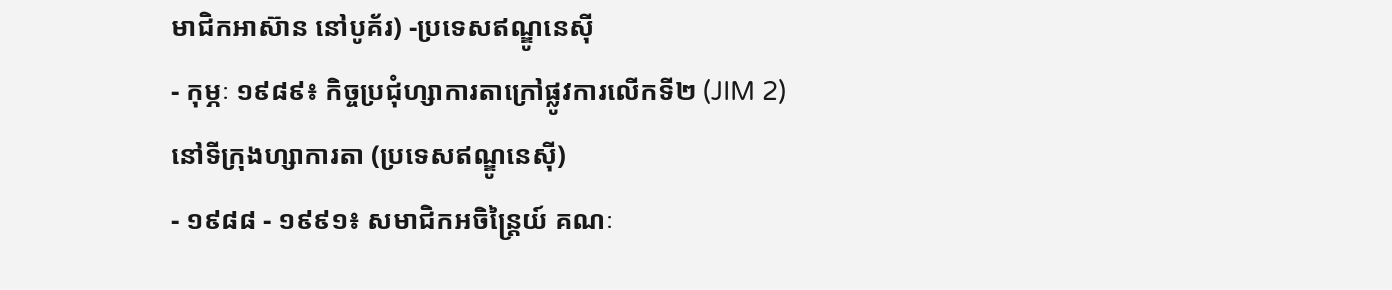មាជិកអាស៊ាន នៅបូគ័រ) -ប្រទេសឥណ្ឌូនេស៊ី
- កុម្ភៈ ១៩៨៩៖ កិច្ចប្រជុំហ្សាការតាក្រៅផ្លូវការលើកទី២ (JIM 2) នៅទីក្រុងហ្សាការតា (ប្រទេសឥណ្ឌូនេស៊ី)
- ១៩៨៨ - ១៩៩១៖ សមាជិកអចិន្ត្រៃយ៍ គណៈ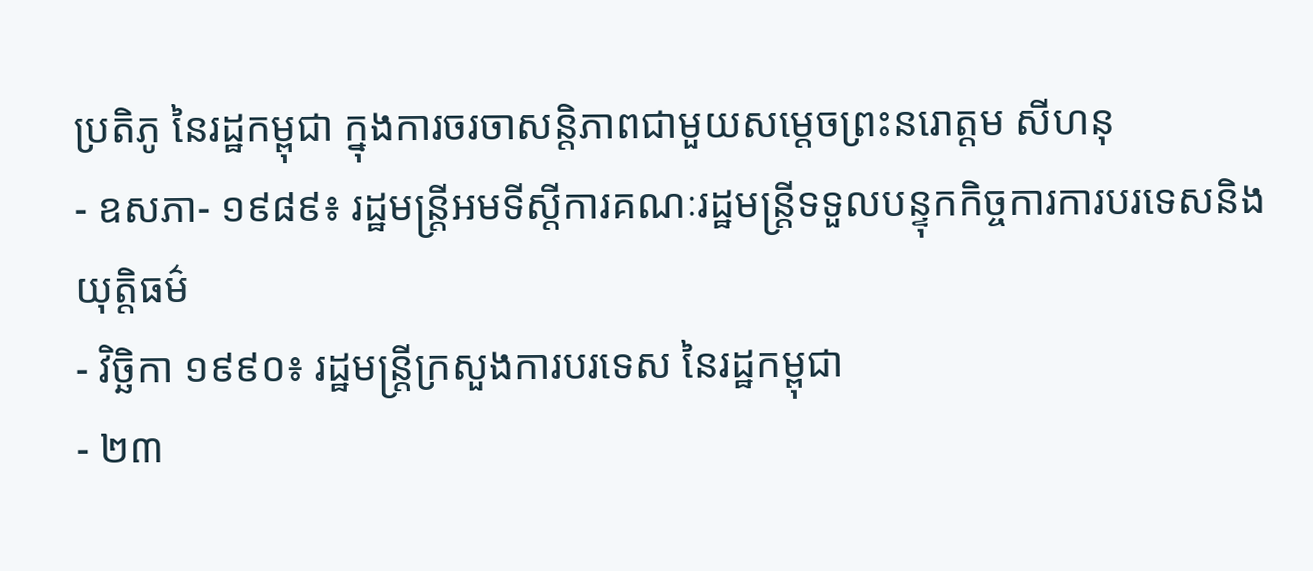ប្រតិភូ នៃរដ្ឋកម្ពុជា ក្នុងការចរចាសន្តិភាពជាមួយសម្ដេចព្រះនរោត្តម សីហនុ
- ឧសភា- ១៩៨៩៖ រដ្ឋមន្ត្រីអមទីស្ដីការគណៈរដ្ឋមន្ត្រីទទួលបន្ទុកកិច្ចការការបរទេសនិងយុត្តិធម៌
- វិច្ឆិកា ១៩៩០៖ រដ្ឋមន្ត្រីក្រសួងការបរទេស នៃរដ្ឋកម្ពុជា
- ២៣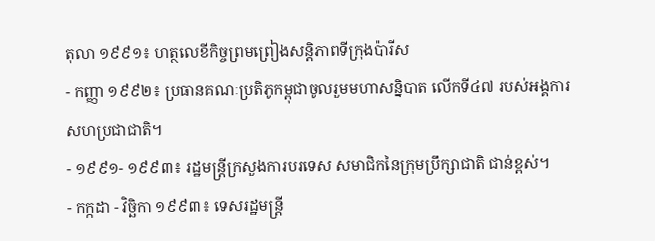តុលា ១៩៩១៖ ហត្ថលេខីកិច្ចព្រមព្រៀងសន្តិភាពទីក្រុងប៉ារីស
- កញ្ញា ១៩៩២៖ ប្រធានគណៈប្រតិភូកម្ពុជាចូលរួមមហាសន្និបាត លើកទី៤៧ របស់អង្គការសហប្រជាជាតិ។
- ១៩៩១- ១៩៩៣៖ រដ្ឋមន្ត្រីក្រសួងការបរទេស សមាជិកនៃក្រុមប្រឹក្សាជាតិ ជាន់ខ្ពស់។
- កក្កដា - វិច្ឆិកា ១៩៩៣៖ ទេសរដ្ឋមន្ត្រី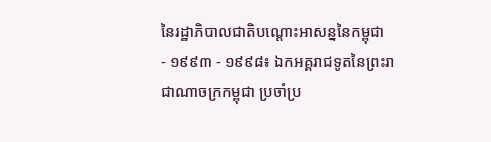នៃរដ្ឋាភិបាលជាតិបណ្ដោះអាសន្ននៃកម្ពុជា
- ១៩៩៣ - ១៩៩៨៖ ឯកអគ្គរាជទូតនៃព្រះរាជាណាចក្រកម្ពុជា ប្រចាំប្រ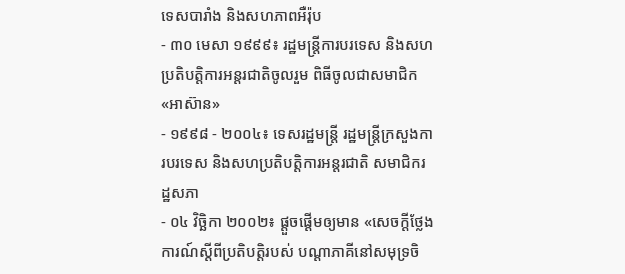ទេសបារាំង និងសហភាពអឺរ៉ុប
- ៣០ មេសា ១៩៩៩៖ រដ្ឋមន្ត្រីការបរទេស និងសហប្រតិបត្តិការអន្ដរជាតិចូលរួម ពិធីចូលជាសមាជិក«អាស៊ាន»
- ១៩៩៨ - ២០០៤៖ ទេសរដ្ឋមន្ត្រី រដ្ឋមន្ត្រីក្រសួងការបរទេស និងសហប្រតិបត្តិការអន្តរជាតិ សមាជិករដ្ឋសភា
- ០៤ វិច្ឆិកា ២០០២៖ ផ្ដួចផ្ដើមឲ្យមាន «សេចក្ដីថ្លែងការណ៍ស្ដីពីប្រតិបត្តិរបស់ បណ្ដាភាគីនៅសមុទ្រចិ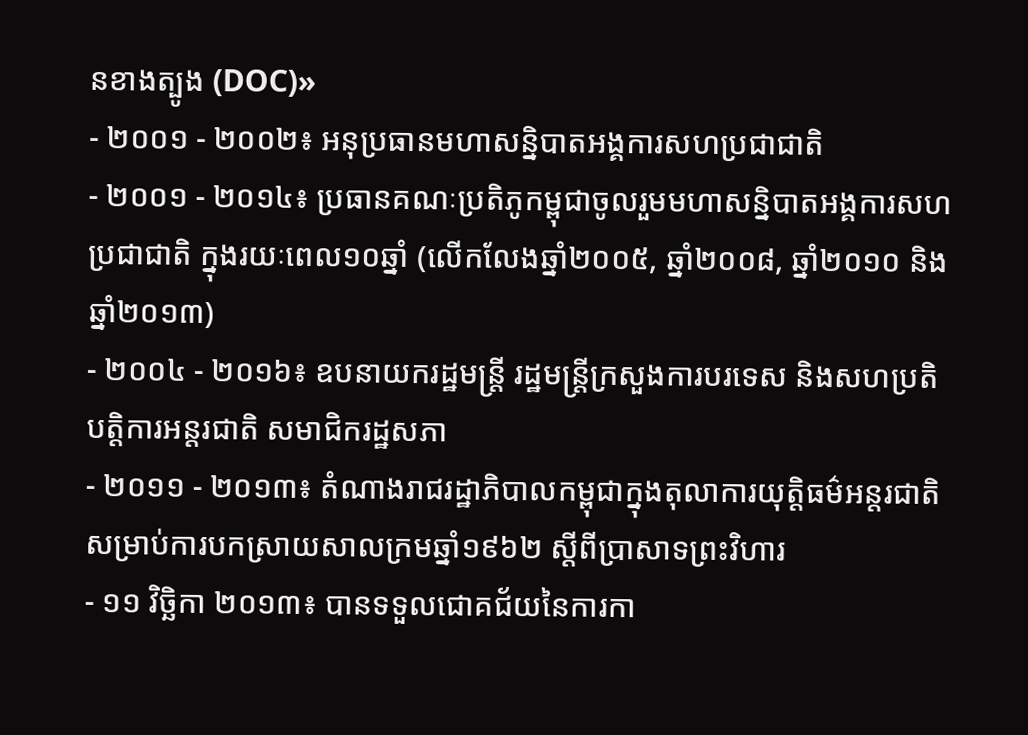នខាងត្បូង (DOC)»
- ២០០១ - ២០០២៖ អនុប្រធានមហាសន្និបាតអង្គការសហប្រជាជាតិ
- ២០០១ - ២០១៤៖ ប្រធានគណៈប្រតិភូកម្ពុជាចូលរួមមហាសន្និបាតអង្គការសហប្រជាជាតិ ក្នុងរយៈពេល១០ឆ្នាំ (លើកលែងឆ្នាំ២០០៥, ឆ្នាំ២០០៨, ឆ្នាំ២០១០ និងឆ្នាំ២០១៣)
- ២០០៤ - ២០១៦៖ ឧបនាយករដ្ឋមន្ត្រី រដ្ឋមន្ត្រីក្រសួងការបរទេស និងសហប្រតិបត្តិការអន្តរជាតិ សមាជិករដ្ឋសភា
- ២០១១ - ២០១៣៖ តំណាងរាជរដ្ឋាភិបាលកម្ពុជាក្នុងតុលាការយុត្តិធម៌អន្តរជាតិសម្រាប់ការបកស្រាយសាលក្រមឆ្នាំ១៩៦២ ស្ដីពីប្រាសាទព្រះវិហារ
- ១១ វិច្ឆិកា ២០១៣៖ បានទទួលជោគជ័យនៃការកា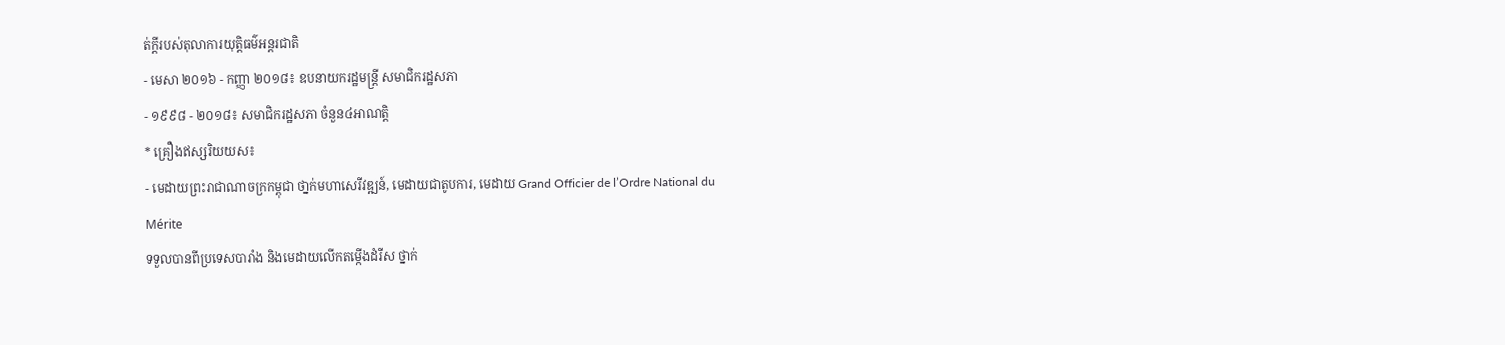ត់ក្ដីរបស់តុលាការយុត្តិធម៌អន្តរជាតិ
- មេសា ២០១៦ - កញ្ញា ២០១៨៖ ឧបនាយករដ្ឋមន្ត្រី សមាជិករដ្ឋសភា
- ១៩៩៨ - ២០១៨៖ សមាជិករដ្ឋសភា ចំនួន៤អាណត្តិ
* គ្រឿងឥស្សរិយយស៖
- មេដាយព្រះរាជាណាចក្រកម្ពុជា ថា្នក់មហាសេរីវឌ្ឍន៍, មេដាយជាតូបការ, មេដាយ Grand Officier de l’Ordre National du Mérite
ទទួលបានពីប្រទេសបារាំង និងមេដាយលើកតម្កើងដំរីស ថ្នាក់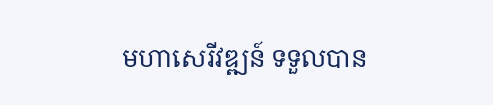មហាសេរីវឌ្ឍន៍ ទទួលបាន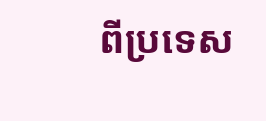ពីប្រទេស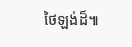ថៃឡង់ដ៏៕